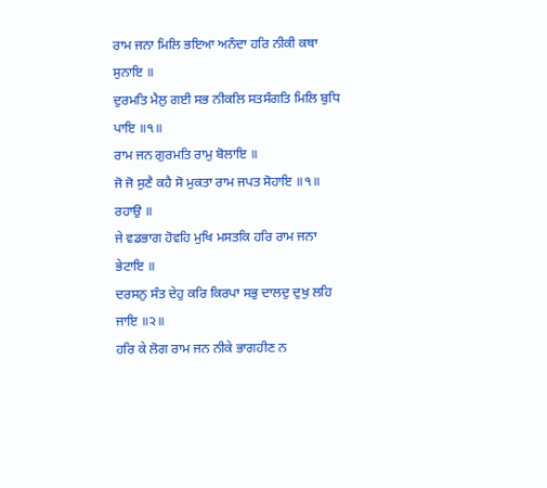ਰਾਮ ਜਨਾ ਮਿਲਿ ਭਇਆ ਅਨੰਦਾ ਹਰਿ ਨੀਕੀ ਕਥਾ ਸੁਨਾਇ ॥
ਦੁਰਮਤਿ ਮੈਲੁ ਗਈ ਸਭ ਨੀਕਲਿ ਸਤਸੰਗਤਿ ਮਿਲਿ ਬੁਧਿ ਪਾਇ ॥੧॥
ਰਾਮ ਜਨ ਗੁਰਮਤਿ ਰਾਮੁ ਬੋਲਾਇ ॥
ਜੋ ਜੋ ਸੁਣੈ ਕਹੈ ਸੋ ਮੁਕਤਾ ਰਾਮ ਜਪਤ ਸੋਹਾਇ ॥੧॥ ਰਹਾਉ ॥
ਜੇ ਵਡਭਾਗ ਹੋਵਹਿ ਮੁਖਿ ਮਸਤਕਿ ਹਰਿ ਰਾਮ ਜਨਾ ਭੇਟਾਇ ॥
ਦਰਸਨੁ ਸੰਤ ਦੇਹੁ ਕਰਿ ਕਿਰਪਾ ਸਭੁ ਦਾਲਦੁ ਦੁਖੁ ਲਹਿ ਜਾਇ ॥੨॥
ਹਰਿ ਕੇ ਲੋਗ ਰਾਮ ਜਨ ਨੀਕੇ ਭਾਗਹੀਣ ਨ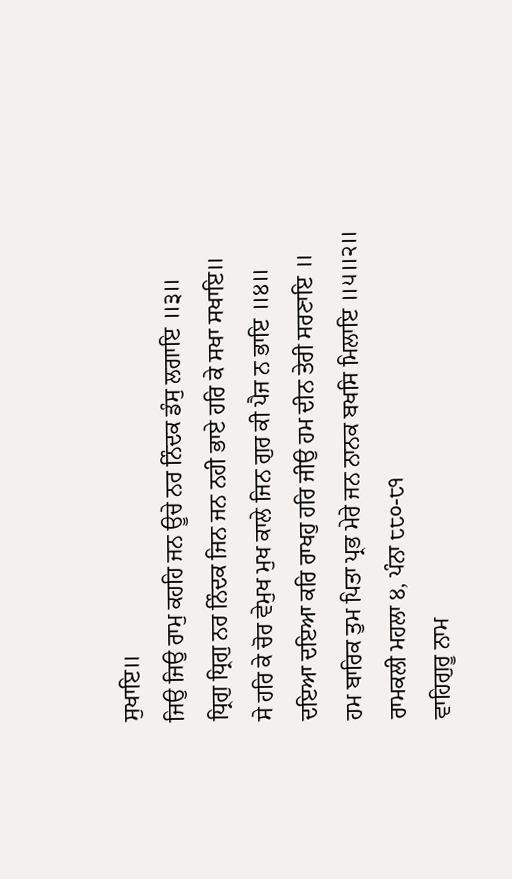ਸੁਖਾਇ॥
ਜਿਉ ਜਿਉ ਰਾਮੁ ਕਹਹਿ ਜਨ ਊਚੇ ਨਰ ਨਿੰਦਕ ਡੰਸੁ ਲਗਾਇ ॥੩॥
ਧ੍ਰਿਗੁ ਧ੍ਰਿਗੁ ਨਰ ਨਿੰਦਕ ਜਿਨ ਜਨ ਨਹੀ ਭਾਏ ਹਰਿ ਕੇ ਸਖਾ ਸਖਾਇ॥
ਸੇ ਹਰਿ ਕੇ ਚੋਰ ਵੇਮੁਖ ਮੁਖ ਕਾਲੇ ਜਿਨ ਗੁਰ ਕੀ ਪੈਜ ਨ ਭਾਇ ॥੪॥
ਦਇਆ ਦਇਆ ਕਰਿ ਰਾਖਹੁ ਹਰਿ ਜੀਉ ਹਮ ਦੀਨ ਤੇਰੀ ਸਰਣਾਇ ॥
ਹਮ ਬਾਰਿਕ ਤੁਮ ਪਿਤਾ ਪ੍ਰਭ ਮੇਰੇ ਜਨ ਨਾਨਕ ਬਖਸਿ ਮਿਲਾਇ ॥੫॥੨॥
ਰਾਮਕਲੀ ਮਹਲਾ ੪, ਪੰਨਾ ੮੮੦-੮੧
ਵਾਹਿਗੁਰੂ ਨਾਮ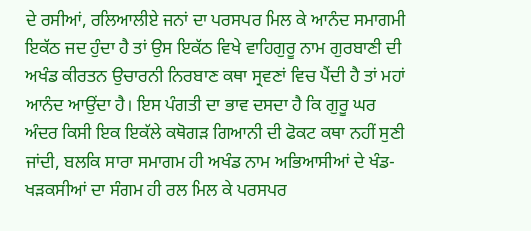ਦੇ ਰਸੀਆਂ, ਰਲਿਆਲੀਏ ਜਨਾਂ ਦਾ ਪਰਸਪਰ ਮਿਲ ਕੇ ਆਨੰਦ ਸਮਾਗਮੀ ਇਕੱਠ ਜਦ ਹੁੰਦਾ ਹੈ ਤਾਂ ਉਸ ਇਕੱਠ ਵਿਖੇ ਵਾਹਿਗੁਰੂ ਨਾਮ ਗੁਰਬਾਣੀ ਦੀ ਅਖੰਡ ਕੀਰਤਨ ਉਚਾਰਨੀ ਨਿਰਬਾਣ ਕਥਾ ਸ੍ਰਵਣਾਂ ਵਿਚ ਪੈਂਦੀ ਹੈ ਤਾਂ ਮਹਾਂ ਆਨੰਦ ਆਉਂਦਾ ਹੈ। ਇਸ ਪੰਗਤੀ ਦਾ ਭਾਵ ਦਸਦਾ ਹੈ ਕਿ ਗੁਰੂ ਘਰ ਅੰਦਰ ਕਿਸੀ ਇਕ ਇਕੱਲੇ ਕਥੋਗੜ ਗਿਆਨੀ ਦੀ ਫੋਕਟ ਕਥਾ ਨਹੀਂ ਸੁਣੀ ਜਾਂਦੀ, ਬਲਕਿ ਸਾਰਾ ਸਮਾਗਮ ਹੀ ਅਖੰਡ ਨਾਮ ਅਭਿਆਸੀਆਂ ਦੇ ਖੰਡ- ਖੜਕਸੀਆਂ ਦਾ ਸੰਗਮ ਹੀ ਰਲ ਮਿਲ ਕੇ ਪਰਸਪਰ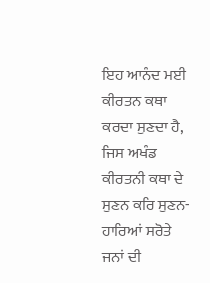ਇਹ ਆਨੰਦ ਮਈ ਕੀਰਤਨ ਕਥਾ ਕਰਦਾ ਸੁਣਦਾ ਹੈ, ਜਿਸ ਅਖੰਡ ਕੀਰਤਨੀ ਕਥਾ ਦੇ ਸੁਣਨ ਕਰਿ ਸੁਣਨ- ਹਾਰਿਆਂ ਸਰੋਤੇ ਜਨਾਂ ਦੀ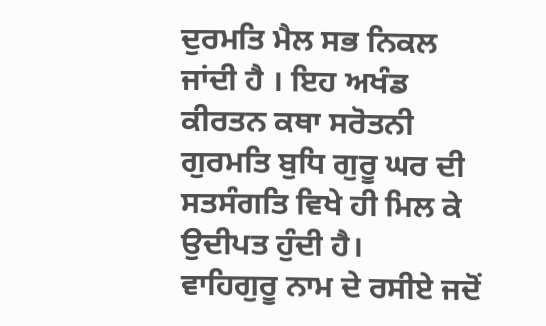ਦੁਰਮਤਿ ਮੈਲ ਸਭ ਨਿਕਲ ਜਾਂਦੀ ਹੈ । ਇਹ ਅਖੰਡ ਕੀਰਤਨ ਕਥਾ ਸਰੋਤਨੀ ਗੁਰਮਤਿ ਬੁਧਿ ਗੁਰੂ ਘਰ ਦੀ ਸਤਸੰਗਤਿ ਵਿਖੇ ਹੀ ਮਿਲ ਕੇ ਉਦੀਪਤ ਹੁੰਦੀ ਹੈ।
ਵਾਹਿਗੁਰੂ ਨਾਮ ਦੇ ਰਸੀਏ ਜਦੋਂ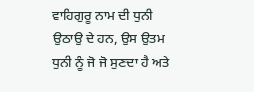ਵਾਹਿਗੁਰੂ ਨਾਮ ਦੀ ਧੁਨੀ ਉਠਾਉ ਦੇ ਹਨ, ਉਸ ਉਤਮ ਧੁਨੀ ਨੂੰ ਜੋ ਜੋ ਸੁਣਦਾ ਹੈ ਅਤੇ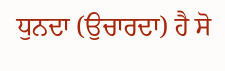ਧੁਨਦਾ (ਉਚਾਰਦਾ) ਹੈ ਸੋ